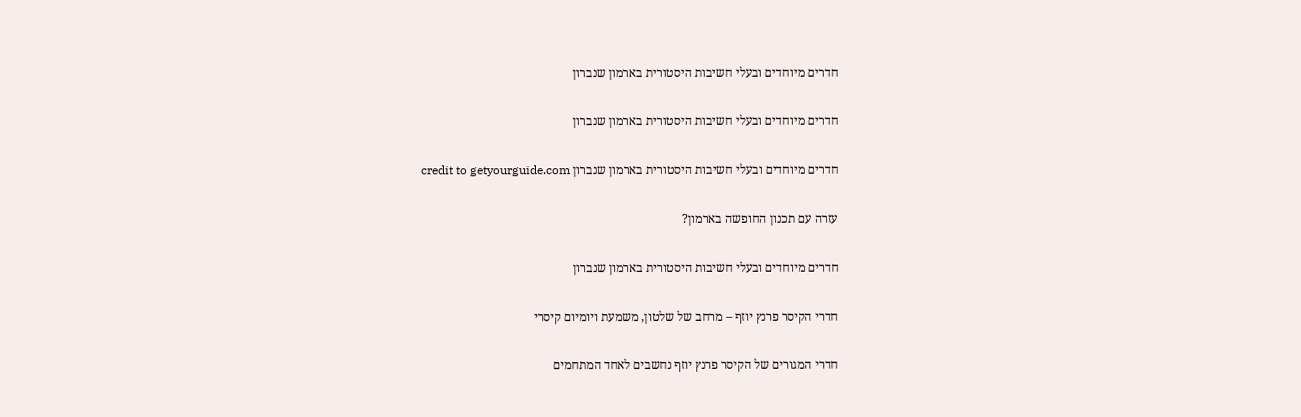חדרים מיוחדים ובעלי חשיבות היסטורית בארמון שנברון

חדרים מיוחדים ובעלי חשיבות היסטורית בארמון שנברון

חדרים מיוחדים ובעלי חשיבות היסטורית בארמון שנברון credit to getyourguide.com

עזרה עם תכנון החופשה בארמון?

חדרים מיוחדים ובעלי חשיבות היסטורית בארמון שנברון

חדרי הקיסר פרנץ יוזף – מרחב של שלטון, משמעת ויומיום קיסרי

חדרי המגורים של הקיסר פרנץ יוזף נחשבים לאחד המתחמים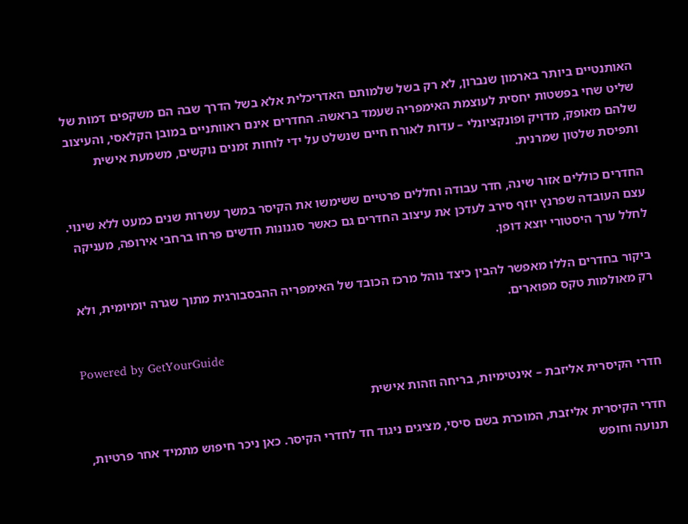האותנטיים ביותר בארמון שנברון, לא רק בשל שלמותם האדריכלית אלא בשל הדרך שבה הם משקפים דמות של שליט שחי בפשטות יחסית לעוצמת האימפריה שעמד בראשה. החדרים אינם ראוותניים במובן הקלאסי, והעיצוב שלהם מאופק, מדויק ופונקציונלי – עדות לאורח חיים שנשלט על ידי לוחות זמנים נוקשים, משמעת אישית ותפיסת שלטון שמרנית.

החדרים כוללים אזור שינה, חדר עבודה וחללים פרטיים ששימשו את הקיסר במשך עשרות שנים כמעט ללא שינוי. עצם העובדה שפרנץ יוזף סירב לעדכן את עיצוב החדרים גם כאשר סגנונות חדשים פרחו ברחבי אירופה, מעניקה לחלל ערך היסטורי יוצא דופן.

ביקור בחדרים הללו מאפשר להבין כיצד נוהל מרכז הכובד של האימפריה ההבסבורגית מתוך שגרה יומיומית, ולא רק מאולמות טקס מפוארים.

Powered by GetYourGuide

חדרי הקיסרית אליזבת – אינטימיות, בריחה וזהות אישית

חדרי הקיסרית אליזבת, המוכרת בשם סיסי, מציגים ניגוד חד לחדרי הקיסר. כאן ניכר חיפוש מתמיד אחר פרטיות, תנועה וחופש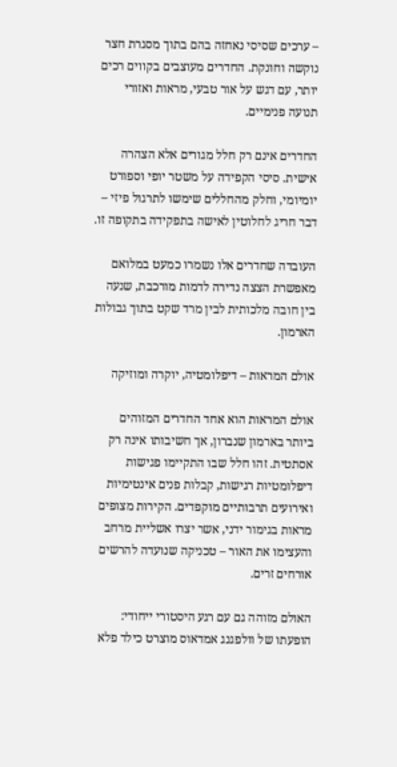– ערכים שסיסי נאחזה בהם בתוך מסגרת חצר נוקשה וחונקת. החדרים מעוצבים בקווים רכים יותר, עם דגש על אור טבעי, מראות ואזורי תנועה פנימיים.

החדרים אינם רק חלל מגורים אלא הצהרה אישית. סיסי הקפידה על משטר יופי וספורט יומיומי, וחלק מהחללים שימשו לתרגול פיזי – דבר חריג לחלוטין לאישה בתפקידה בתקופה זו.

העובדה שחדרים אלו נשמרו כמעט במלואם מאפשרת הצצה נדירה לדמות מורכבת, שנעה בין חובה מלכותית לבין מרד שקט בתוך גבולות הארמון.

אולם המראות – דיפלומטיה, יוקרה ומוזיקה

אולם המראות הוא אחד החדרים המזוהים ביותר בארמון שנברון, אך חשיבותו אינה רק אסתטית. זהו חלל שבו התקיימו פגישות דיפלומטיות רגישות, קבלות פנים אינטימיות ואירועים תרבותיים מוקפדים. הקירות מצופים מראות בגימור ידני, אשר יצרו אשליית מרחב והעצימו את האור – טכניקה שנועדה להרשים אורחים זרים.

האולם מזוהה גם עם רגע היסטורי ייחודי: הופעתו של וולפגנג אמדאוס מוצרט כילד פלא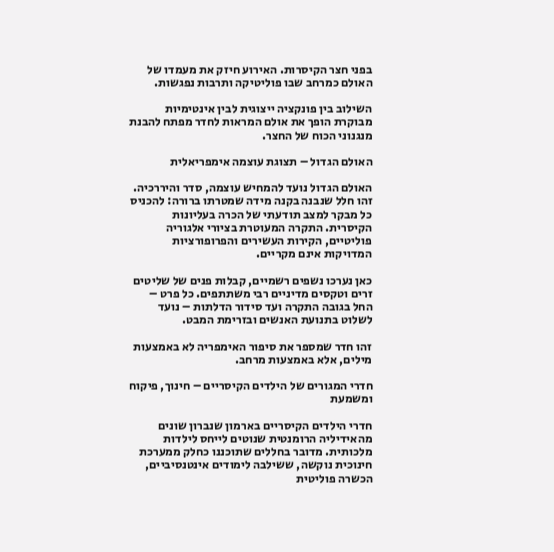בפני חצר הקיסרות. האירוע חיזק את מעמדו של האולם כמרחב שבו פוליטיקה ותרבות נפגשות.

השילוב בין פונקציה ייצוגית לבין אינטימיות מבוקרת הופך את אולם המראות לחדר מפתח להבנת מנגנוני הכוח של החצר.

האולם הגדול – תצוגת עוצמה אימפריאלית

האולם הגדול נועד להמחיש עוצמה, סדר והיררכיה. זהו חלל שנבנה בקנה מידה שמטרתו ברורה: להכניס כל מבקר למצב תודעתי של הכרה בעליונות הקיסרית. התקרה המעוטרת בציורי אלגוריה פוליטיים, הקירות העשירים והפרופורציות המדויקות אינם מקריים.

כאן נערכו נשפים רשמיים, קבלות פנים של שליטים זרים וטקסים מדיניים רבי משתתפים. כל פרט – החל בגובה התקרה ועד סידור הדלתות – נועד לשלוט בתנועת האנשים ובזרימת המבט.

זהו חדר שמספר את סיפור האימפריה לא באמצעות מילים, אלא באמצעות מרחב.

חדרי המגורים של הילדים הקיסריים – חינוך, פיקוח ומשמעת

חדרי הילדים הקיסריים בארמון שנברון שונים מהאידיליה הרומנטית שנוטים לייחס לילדות מלכותית. מדובר בחללים שתוכננו כחלק ממערכת חינוכית נוקשה, ששילבה לימודים אינטנסיביים, הכשרה פוליטית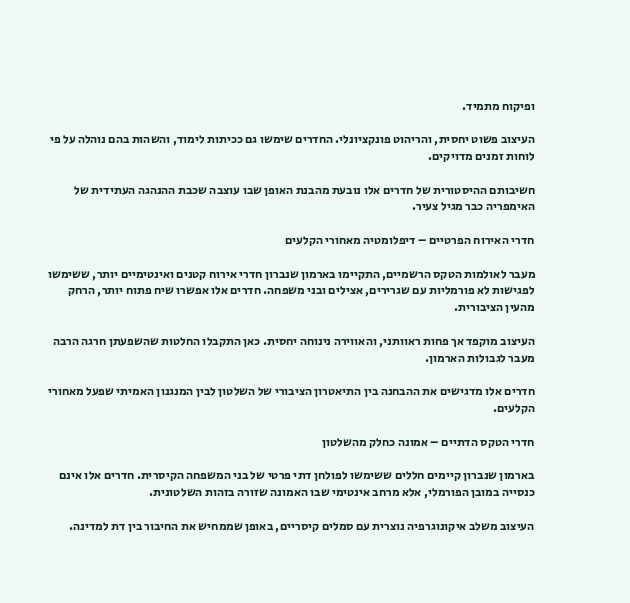ופיקוח מתמיד.

העיצוב פשוט יחסית, והריהוט פונקציונלי. החדרים שימשו גם ככיתות לימוד, והשהות בהם נוהלה על פי לוחות זמנים מדויקים.

חשיבותם ההיסטורית של חדרים אלו נובעת מהבנת האופן שבו עוצבה שכבת ההנהגה העתידית של האימפריה כבר מגיל צעיר.

חדרי האירוח הפרטיים – דיפלומטיה מאחורי הקלעים

מעבר לאולמות הטקס הרשמיים, התקיימו בארמון שנברון חדרי אירוח קטנים ואינטימיים יותר, ששימשו לפגישות לא פורמליות עם שגרירים, אצילים ובני משפחה. חדרים אלו אפשרו שיח פתוח יותר, הרחק מהעין הציבורית.

העיצוב מוקפד אך פחות ראוותני, והאווירה נינוחה יחסית. כאן התקבלו החלטות שהשפעתן חרגה הרבה מעבר לגבולות הארמון.

חדרים אלו מדגישים את ההבחנה בין התיאטרון הציבורי של השלטון לבין המנגנון האמיתי שפעל מאחורי הקלעים.

חדרי הטקס הדתיים – אמונה כחלק מהשלטון

בארמון שנברון קיימים חללים ששימשו לפולחן דתי פרטי של בני המשפחה הקיסרית. חדרים אלו אינם כנסייה במובן הפורמלי, אלא מרחב אינטימי שבו האמונה שזורה בזהות השלטונית.

העיצוב משלב איקונוגרפיה נוצרית עם סמלים קיסריים, באופן שממחיש את החיבור בין דת למדינה.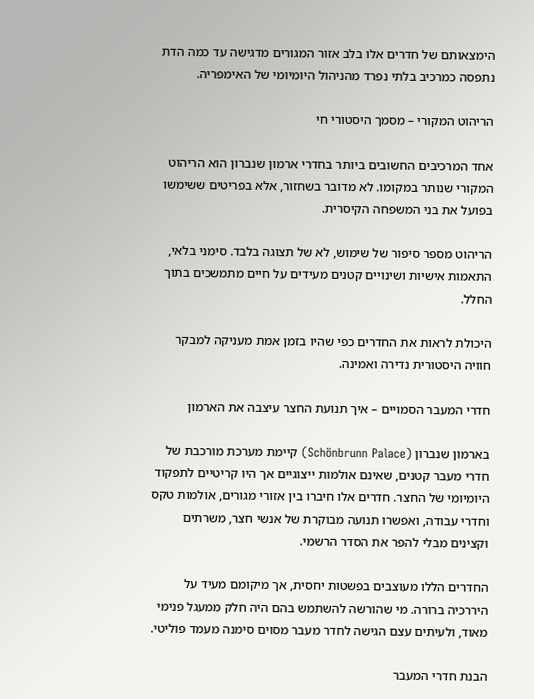הימצאותם של חדרים אלו בלב אזור המגורים מדגישה עד כמה הדת נתפסה כמרכיב בלתי נפרד מהניהול היומיומי של האימפריה.

הריהוט המקורי – מסמך היסטורי חי

אחד המרכיבים החשובים ביותר בחדרי ארמון שנברון הוא הריהוט המקורי שנותר במקומו. לא מדובר בשחזור, אלא בפריטים ששימשו בפועל את בני המשפחה הקיסרית.

הריהוט מספר סיפור של שימוש, לא של תצוגה בלבד. סימני בלאי, התאמות אישיות ושינויים קטנים מעידים על חיים מתמשכים בתוך החלל.

היכולת לראות את החדרים כפי שהיו בזמן אמת מעניקה למבקר חוויה היסטורית נדירה ואמינה.

חדרי המעבר הסמויים – איך תנועת החצר עיצבה את הארמון

בארמון שנברון (Schönbrunn Palace) קיימת מערכת מורכבת של חדרי מעבר קטנים, שאינם אולמות ייצוגיים אך היו קריטיים לתפקוד היומיומי של החצר. חדרים אלו חיברו בין אזורי מגורים, אולמות טקס וחדרי עבודה, ואפשרו תנועה מבוקרת של אנשי חצר, משרתים וקצינים מבלי להפר את הסדר הרשמי.

החדרים הללו מעוצבים בפשטות יחסית, אך מיקומם מעיד על היררכיה ברורה. מי שהורשה להשתמש בהם היה חלק ממעגל פנימי מאוד, ולעיתים עצם הגישה לחדר מעבר מסוים סימנה מעמד פוליטי.

הבנת חדרי המעבר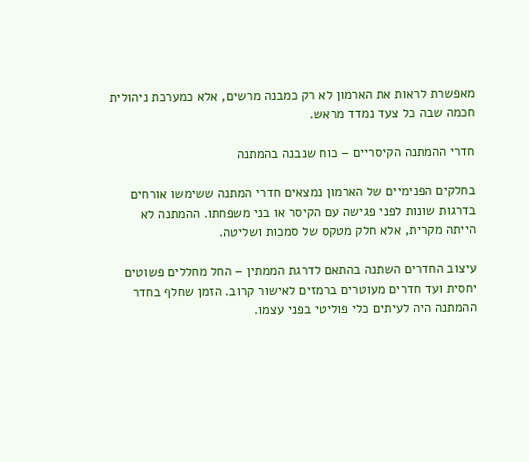מאפשרת לראות את הארמון לא רק כמבנה מרשים, אלא כמערכת ניהולית חכמה שבה כל צעד נמדד מראש.

חדרי ההמתנה הקיסריים – כוח שנבנה בהמתנה

בחלקים הפנימיים של הארמון נמצאים חדרי המתנה ששימשו אורחים בדרגות שונות לפני פגישה עם הקיסר או בני משפחתו. ההמתנה לא הייתה מקרית, אלא חלק מטקס של סמכות ושליטה.

עיצוב החדרים השתנה בהתאם לדרגת הממתין – החל מחללים פשוטים יחסית ועד חדרים מעוטרים ברמזים לאישור קרוב. הזמן שחלף בחדר ההמתנה היה לעיתים כלי פוליטי בפני עצמו.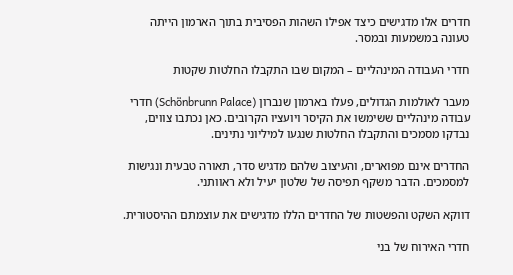חדרים אלו מדגישים כיצד אפילו השהות הפסיבית בתוך הארמון הייתה טעונה במשמעות ובמסר.

חדרי העבודה המינהליים – המקום שבו התקבלו החלטות שקטות

מעבר לאולמות הגדולים, פעלו בארמון שנברון (Schönbrunn Palace) חדרי עבודה מינהליים ששימשו את הקיסר ויועציו הקרובים. כאן נכתבו צווים, נבדקו מסמכים והתקבלו החלטות שנגעו למיליוני נתינים.

החדרים אינם מפוארים, והעיצוב שלהם מדגיש סדר, תאורה טבעית ונגישות למסמכים. הדבר משקף תפיסה של שלטון יעיל ולא ראוותני.

דווקא השקט והפשטות של החדרים הללו מדגישים את עוצמתם ההיסטורית.

חדרי האירוח של בני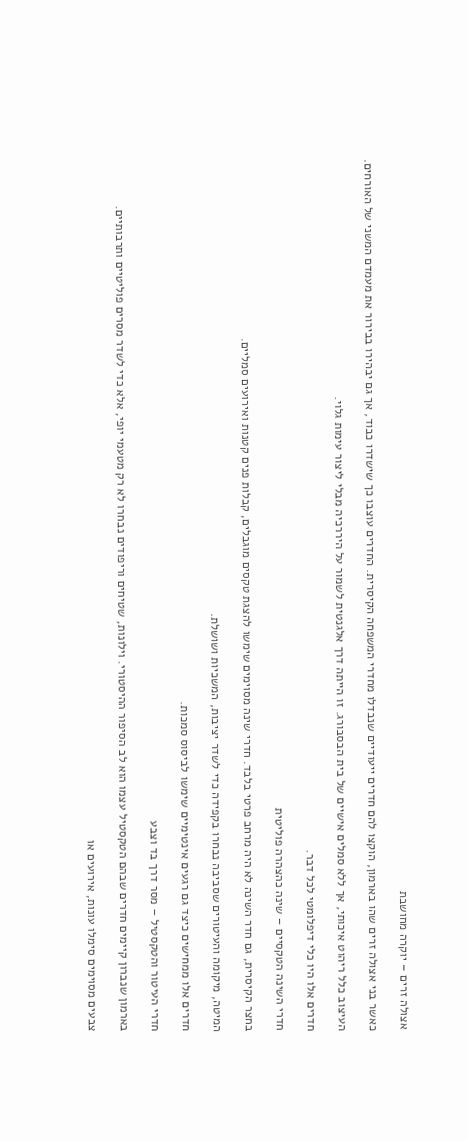אצולה זרים – יוקרה מחושבת

כאשר בני אצולה זרים שהו בארמון, הוקצו להם חדרים ייעודיים שנבדלו מחדרי המשפחה הקיסרית. החדרים עוצבו כך שישדרו כבוד, אך גם יבהירו בבירור את מעמדם המשני של האורחים.

העיצוב כלל ריהוט איכותי, אך ללא סמלים אישיים של בית הבסבורג. זו הייתה דרך אלגנטית לשמור על היררכיה מבלי ליצור עימות גלוי.

חדרים אלו היו כלי דיפלומטי לכל דבר.

חדרי השינה הטקסיים – שינה כהצהרה פוליטית

בחצר הקיסרית, גם חדר השינה לא היה מרחב פרטי בלבד. חדרי שינה מסוימים שימשו להצגת טקסים מוגבלים, קבלות פנים קטנות ואירועים סמליים.

המיטה, מיקומה והעיטורים שסביבה נבחרו בקפידה כדי לשדר יציבות, המשכיות ושושלת.

חדרים אלו ממחישים כיצד גם רגעים אינטימיים שימשו לביסוס סמכות.

חדרי העיטור והטקסטיל – מסר דרך בד וצבע

בארמון שנברון קיימים חדרים שבהם הטקסטיל עצמו הוא לב הסיפור ההיסטורי. וילונות, שטיחים וריפודים נבחרו לא רק מטעמי יופי, אלא כדי לשדר מסרים פוליטיים ותרבותיים.

צבעים מסוימים סימלו עונות, אירועים או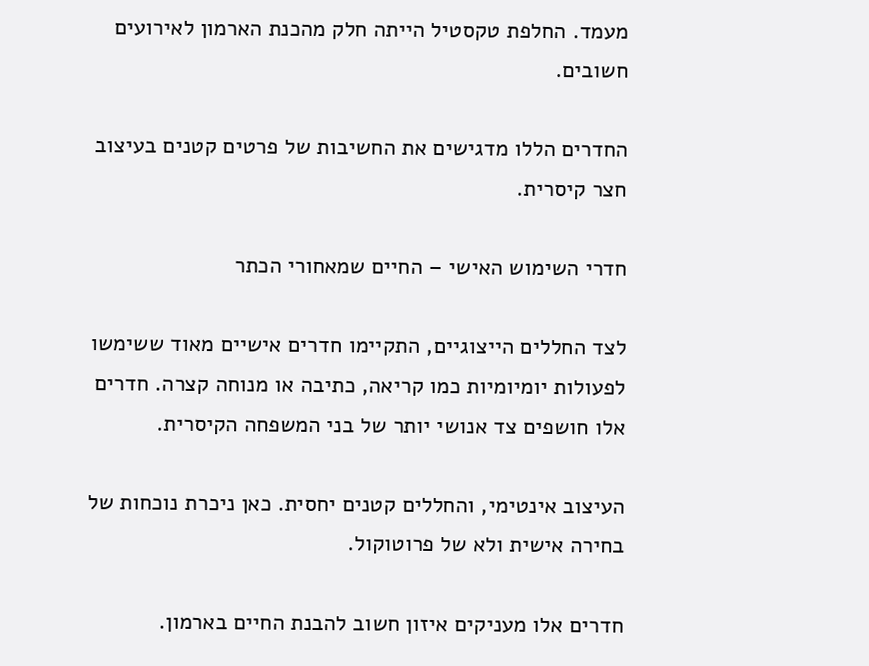מעמד. החלפת טקסטיל הייתה חלק מהכנת הארמון לאירועים חשובים.

החדרים הללו מדגישים את החשיבות של פרטים קטנים בעיצוב חצר קיסרית.

חדרי השימוש האישי – החיים שמאחורי הכתר

לצד החללים הייצוגיים, התקיימו חדרים אישיים מאוד ששימשו לפעולות יומיומיות כמו קריאה, כתיבה או מנוחה קצרה. חדרים אלו חושפים צד אנושי יותר של בני המשפחה הקיסרית.

העיצוב אינטימי, והחללים קטנים יחסית. כאן ניכרת נוכחות של בחירה אישית ולא של פרוטוקול.

חדרים אלו מעניקים איזון חשוב להבנת החיים בארמון.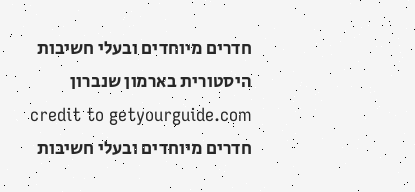חדרים מיוחדים ובעלי חשיבות היסטורית בארמון שנברון credit to getyourguide.com
חדרים מיוחדים ובעלי חשיבות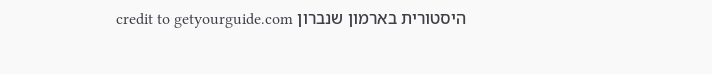היסטורית בארמון שנברון credit to getyourguide.com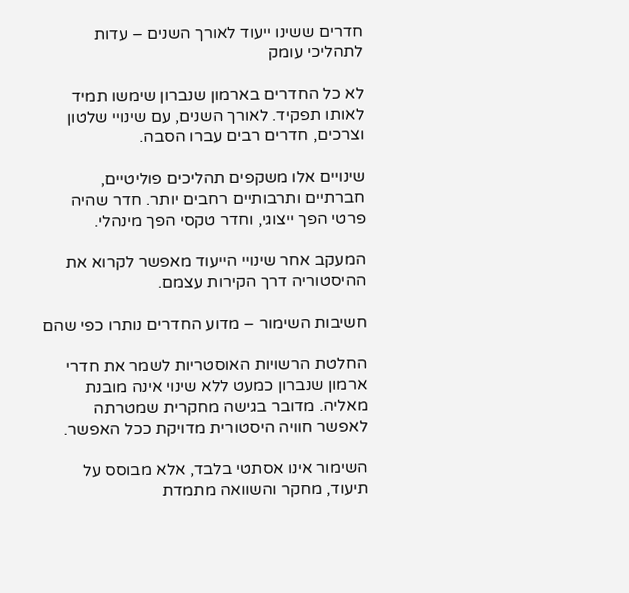חדרים ששינו ייעוד לאורך השנים – עדות לתהליכי עומק

לא כל החדרים בארמון שנברון שימשו תמיד לאותו תפקיד. לאורך השנים, עם שינויי שלטון וצרכים, חדרים רבים עברו הסבה.

שינויים אלו משקפים תהליכים פוליטיים, חברתיים ותרבותיים רחבים יותר. חדר שהיה פרטי הפך ייצוגי, וחדר טקסי הפך מינהלי.

המעקב אחר שינויי הייעוד מאפשר לקרוא את ההיסטוריה דרך הקירות עצמם.

חשיבות השימור – מדוע החדרים נותרו כפי שהם

החלטת הרשויות האוסטריות לשמר את חדרי ארמון שנברון כמעט ללא שינוי אינה מובנת מאליה. מדובר בגישה מחקרית שמטרתה לאפשר חוויה היסטורית מדויקת ככל האפשר.

השימור אינו אסתטי בלבד, אלא מבוסס על תיעוד, מחקר והשוואה מתמדת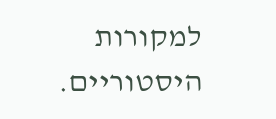למקורות היסטוריים.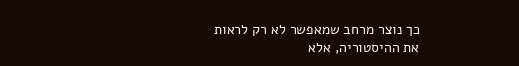כך נוצר מרחב שמאפשר לא רק לראות את ההיסטוריה, אלא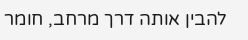להבין אותה דרך מרחב, חומר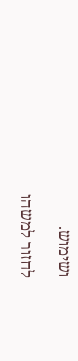ושימוש.

לחזור למשהו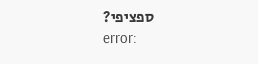ספציפי?
error: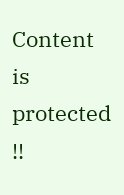Content is protected !!